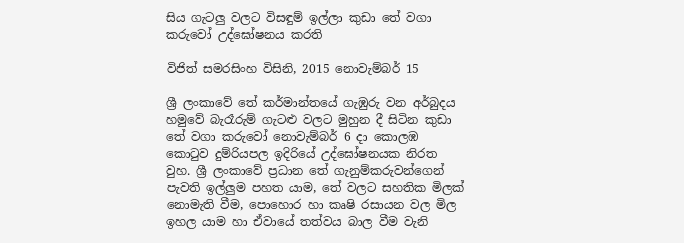සිය ගැටලු වලට විසඳුම් ඉල්ලා කුඩා තේ වගා කරුවෝ උද්ඝෝෂනය කරති

විජිත් සමරසිංහ විසිනි, 2015 නොවැම්බර් 15

ශ්‍රී ලංකාවේ තේ කර්මාන්තයේ ගැඹුරු වන අර්බුදය හමුවේ බැරෑරුම් ගැටළු වලට මුහුන දී සිටින කුඩා තේ වගා කරුවෝ නොවැම්බර් 6 දා කොලඹ කොටුව දුම්රියපල ඉදිරියේ උද්ඝෝෂනයක නිරත වුහ. ශ්‍රී ලංකාවේ ප්‍රධාන තේ ගැනුම්කරුවන්ගෙන් පැවති ඉල්ලුම පහත යාම, තේ වලට සහතික මිලක් නොමැති වීම, පොහොර හා කෘෂි රසායන වල මිල ඉහල යාම හා ඒවායේ තත්වය බාල වීම වැනි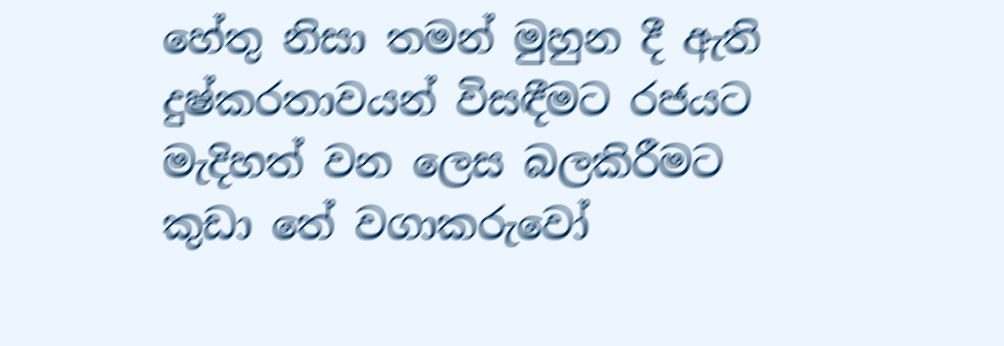හේතු නිසා තමන් මුහුන දී ඇති දුෂ්කරතාවයන් විසඳීමට රජයට මැදිහත් වන ලෙස බලකිරීමට කුඩා තේ වගාකරුවෝ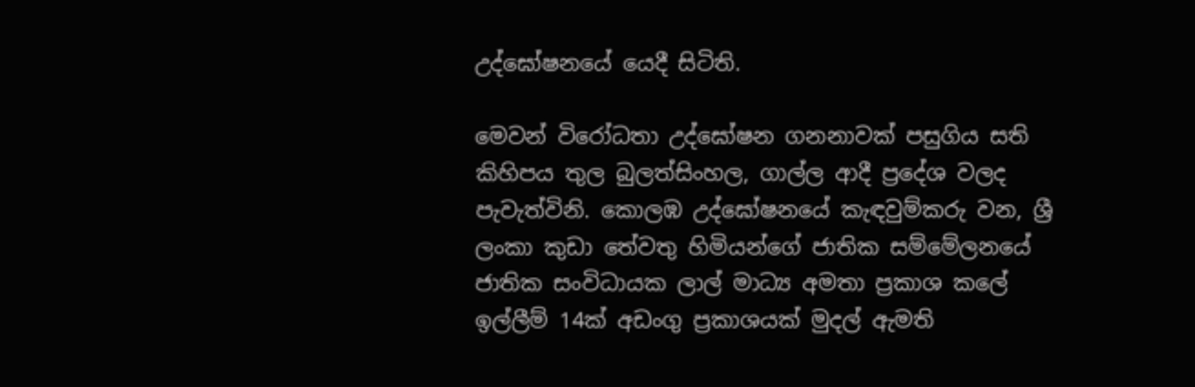උද්ඝෝෂනයේ යෙදී සිටිති.

මෙවන් විරෝධතා උද්ඝෝෂන ගනනාවක් පසුගිය සති කිහිපය තුල බුලත්සිංහල, ගාල්ල ආදී ප්‍රදේශ වලද පැවැත්විනි. කොලඹ උද්ඝෝෂනයේ කැඳවුම්කරු වන, ශ්‍රී ලංකා කුඩා තේවතු හිමියන්ගේ ජාතික සම්මේලනයේ ජාතික සංවිධායක ලාල් මාධ්‍ය අමතා ප්‍රකාශ කලේ ඉල්ලීම් 14ක් අඩංගු ප්‍රකාශයක් මුදල් ඇමති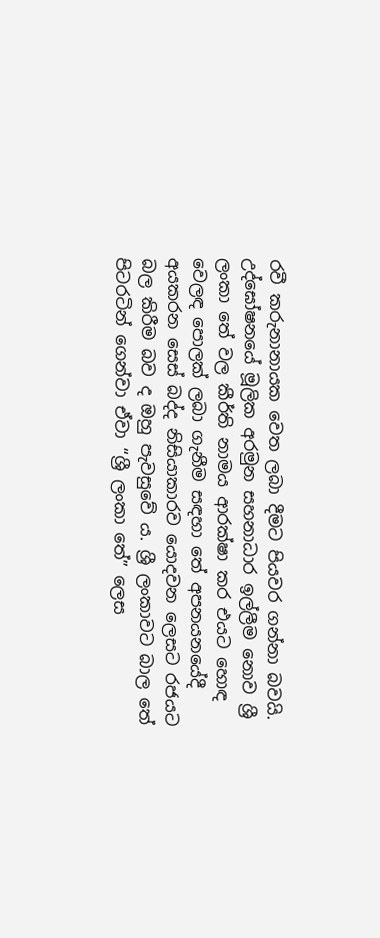රවී කරුනානායක වෙත ලබා දීමට පියවර ගන්නා බවයි. උද්ඝෝෂනයේ මූලික අරමුන සහනාධාර ඉල්ලීම නොව ශ්‍රී ලංකා තේ වල කීර්ති නාමය ආරක්ෂා කර එයට හොඳ වෙලඳ පොලක් ලබා ගැනීම සඳහා තේ අපනයනයේදී අයකරන සෙස් බද්ද නිසියාකාරව යොදවන ලෙසට රජයට බල කිරීම බව ද ඔහු පැවසුවේ ය. ශ්‍රී ලංකාවට බාල තේ පිටරටින් ගෙන්වා ඒවා “ශ්‍රී ලංකා තේ” ලෙස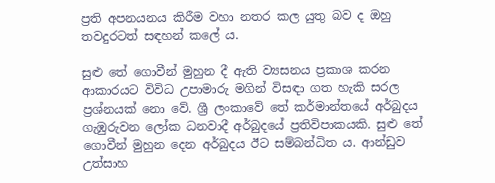ප්‍රති අපනයනය කිරීම වහා නතර කල යුතු බව ද ඔහු තවදුරටත් සඳහන් කලේ ය.

සුළු තේ ගොවීන් මුහුන දී ඇති ව්‍යසනය ප්‍රකාශ කරන ආකාරයට විවිධ උපාමාරු මගින් විසඳා ගත හැකි සරල ප්‍රශ්නයක් නො වේ. ශ්‍රී ලංකාවේ තේ කර්මාන්තයේ අර්බුදය ගැඹුරුවන ලෝක ධනවාදී අර්බුදයේ ප්‍රතිවිපාකයකි. සුළු තේ ගොවීන් මුහුන දෙන අර්බුදය ඊට සම්බන්ධිත ය. ආන්ඩුව උත්සාහ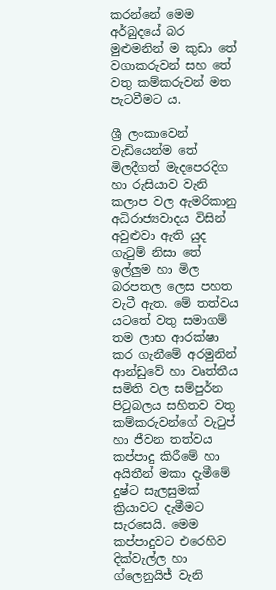කරන්නේ මෙම අර්බුදයේ බර මුළුමනින් ම කුඩා තේ වගාකරුවන් සහ තේ වතු කම්කරුවන් මත පැටවීමට ය.

ශ්‍රී ලංකාවෙන් වැඩියෙන්ම තේ මිලදීගත් මැදපෙරදිග හා රුසියාව වැනි කලාප වල ඇමරිකානු අධිරාජ්‍යවාදය විසින් අවුළුවා ඇති යුද ගැටුම් නිසා තේ ඉල්ලුම හා මිල බරපතල ලෙස පහත වැටී ඇත. මේ තත්වය යටතේ වතු සමාගම් තම ලාභ ආරක්ෂා කර ගැනීමේ අරමුනින් ආන්ඩුවේ හා වෘත්තීය සමිති වල සම්පුර්න පිටුබලය සහිතව වතු කම්කරුවන්ගේ වැටුප් හා ජීවන තත්වය කප්පාදු කිරීමේ හා අයිතීන් මකා දැමීමේ දුෂ්ට සැලසුමක් ක්‍රියාවට දැමීමට සැරසෙයි. මෙම කප්පාදුවට එරෙහිව දික්වැල්ල හා ග්ලෙනුයිජ් වැනි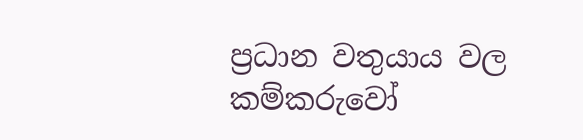ප්‍රධාන වතුයාය වල කම්කරුවෝ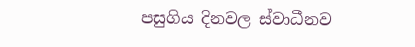පසුගිය දිනවල ස්වාධීනව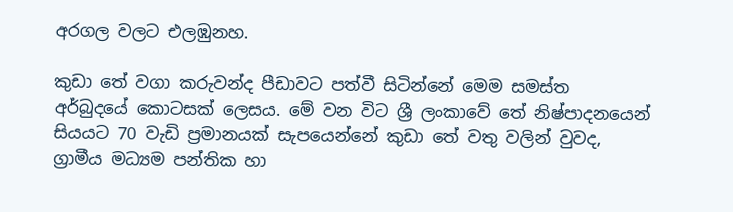අරගල වලට එලඹුනහ.

කුඩා තේ වගා කරුවන්ද පීඩාවට පත්වී සිටින්නේ මෙම සමස්ත අර්බුදයේ කොටසක් ලෙසය. මේ වන විට ශ්‍රී ලංකාවේ තේ නිෂ්පාදනයෙන් සියයට 70 වැඩි ප්‍රමානයක් සැපයෙන්නේ කුඩා තේ වතු වලින් වුවද, ග්‍රාමීය මධ්‍යම පන්තික හා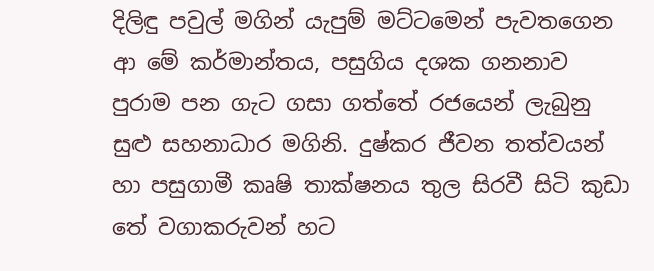දිලිඳු පවුල් මගින් යැපුම් මට්ටමෙන් පැවතගෙන ආ මේ කර්මාන්තය, පසුගිය දශක ගනනාව පුරාම පන ගැට ගසා ගත්තේ රජයෙන් ලැබුනු සුළු සහනාධාර මගිනි. දුෂ්කර ජීවන තත්වයන් හා පසුගාමී කෘෂි තාක්ෂනය තුල සිරවී සිටි කුඩා තේ වගාකරුවන් හට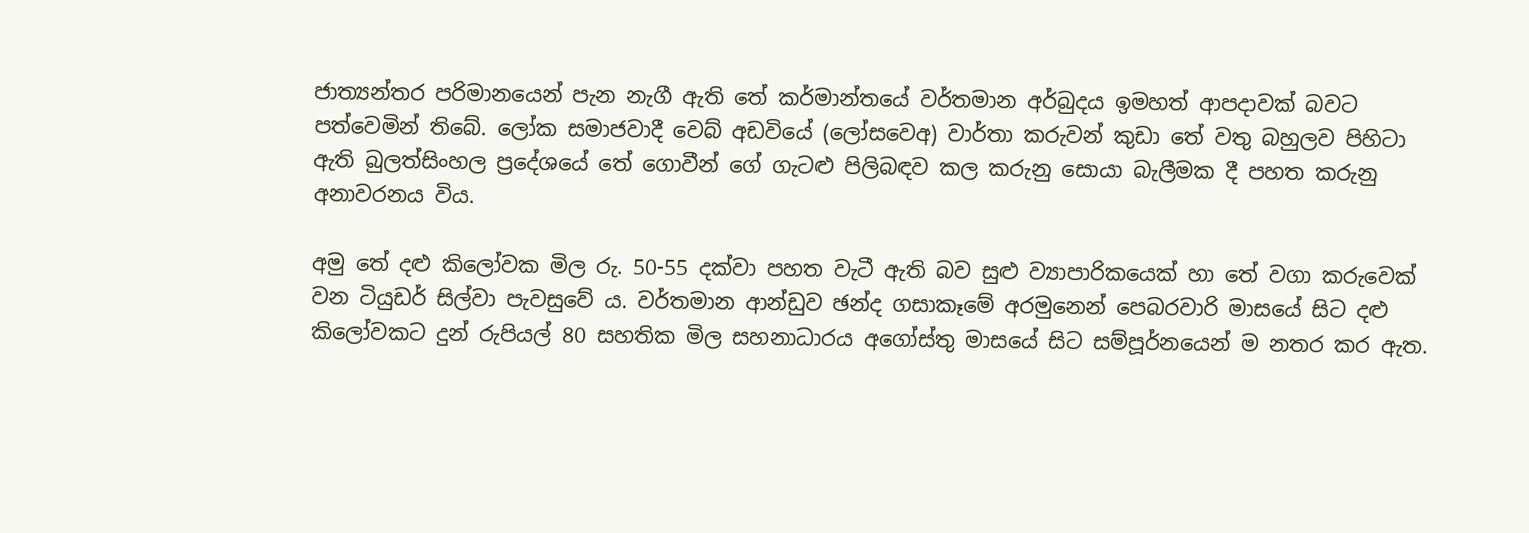ජාත්‍යන්තර පරිමානයෙන් පැන නැගී ඇති තේ කර්මාන්තයේ වර්තමාන අර්බුදය ඉමහත් ආපදාවක් බවට පත්වෙමින් තිබේ. ලෝක සමාජවාදී වෙබ් අඩවියේ (ලෝසවෙඅ) වාර්තා කරුවන් කුඩා තේ වතු බහුලව පිහිටා ඇති බුලත්සිංහල ප්‍රදේශයේ තේ ගොවීන් ගේ ගැටළු පිලිබඳව කල කරුනු සොයා බැලීමක දී පහත කරුනු අනාවරනය විය.

අමු තේ දළු කිලෝවක මිල රු. 50-55 දක්වා පහත වැටී ඇති බව සුළු ව්‍යාපාරිකයෙක් හා තේ වගා කරුවෙක් වන ටියුඩර් සිල්වා පැවසුවේ ය. වර්තමාන ආන්ඩුව ඡන්ද ගසාකෑමේ අරමුනෙන් පෙබරවාරි මාසයේ සිට දළු කිලෝවකට දුන් රුපියල් 80 සහතික මිල සහනාධාරය අගෝස්තු මාසයේ සිට සම්පූර්නයෙන් ම නතර කර ඇත.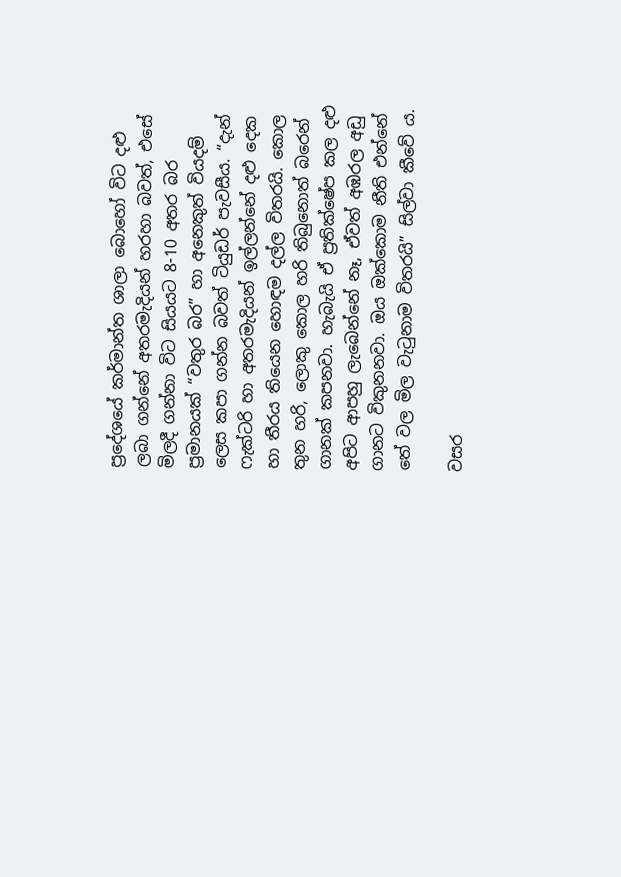ප්‍රදේශයේ කර්මාන්ත ශාලා බොහෝ විට දළු ලබා ගන්නේ අතරමැදියන් හරහා බවත්, එසේ මිලදී ගන්නා විට සියයට 8-10 අතර බර ප්‍රමානයක් “වතුර බර” හා අනෙකුත් වියදම් ලෙස කපා ගන්න බවත් ටියුඩර් පැවසීය. “දැන් ෆැක්ටරි හා අතරමැදියන් ඉල්ලන්නේ දළු දෙක හා තීරය තියෙන හොඳම දල්ල විතරයි. කොල තුන හරි, ලොකු කොල හරි තිබුනොත් බරෙන් ගානක් කපනවා. හැබැයි ඒ ප්‍රතික්ෂේප කල දළු අපිට ආපහු ලැබෙන්නේ නෑ, ඒවත් අඹරල අඩු ගානට විකුනනවා. ඔය ඔක්කොම නීති එන්නේ තේ වල මිල වැටුනාම විතරයි” සිල්වා කීවේ ය.

වසර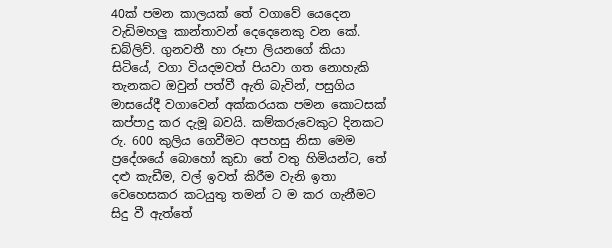40ක් පමන කාලයක් තේ වගාවේ යෙදෙන වැඩිමහලු කාන්තාවන් දෙදෙනෙකු වන කේ. ඩබ්ලිව්. ගුනවතී හා රූපා ලියනගේ කියා සිටියේ, වගා වියදමවත් පියවා ගත නොහැකි තැනකට ඔවුන් පත්වී ඇති බැවින්, පසුගිය මාසයේදී වගාවෙන් අක්කරයක පමන කොටසක් කප්පාදු කර දැමූ බවයි. කම්කරුවෙකුට දිනකට රු. 600 කුලිය ගෙවීමට අපහසු නිසා මෙම ප්‍රදේශයේ බොහෝ කුඩා තේ වතු හිමියන්ට, තේ දළු කැඩීම, වල් ඉවත් කිරීම වැනි ඉතා වෙහෙසකර කටයුතු තමන් ට ම කර ගැනීමට සිදු වී ඇත්තේ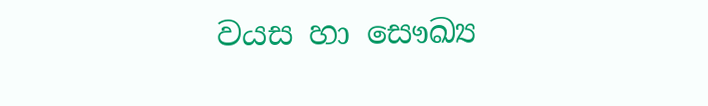වයස හා සෞඛ්‍ය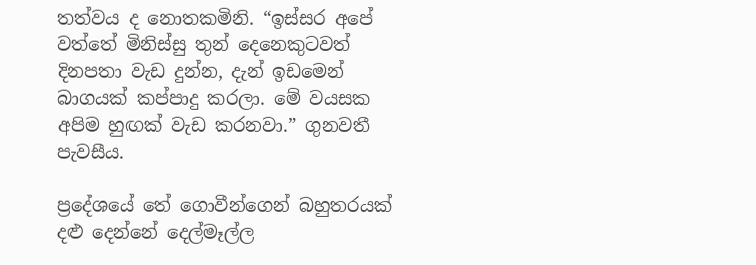තත්වය ද නොතකමිනි. “ඉස්සර අපේ වත්තේ මිනිස්සු තුන් දෙනෙකුටවත් දිනපතා වැඩ දුන්න, දැන් ඉඩමෙන් බාගයක් කප්පාදු කරලා. මේ වයසක අපිම හුඟක් වැඩ කරනවා.” ගුනවතී පැවසීය.

ප්‍රදේශයේ තේ ගොවීන්ගෙන් බහුතරයක් දළු දෙන්නේ දෙල්මෑල්ල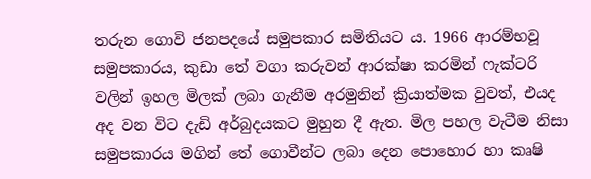තරුන ගොවි ජනපදයේ සමුපකාර සමිතියට ය. 1966 ආරම්භවූ සමුපකාරය, කුඩා තේ වගා කරුවන් ආරක්ෂා කරමින් ෆැක්ටරි වලින් ඉහල මිලක් ලබා ගැනීම අරමුනින් ක්‍රියාත්මක වුවත්, එයද අද වන විට දැඩි අර්බුදයකට මුහුන දී ඇත. මිල පහල වැටීම නිසා සමුපකාරය මගින් තේ ගොවීන්ට ලබා දෙන පොහොර හා කෘෂි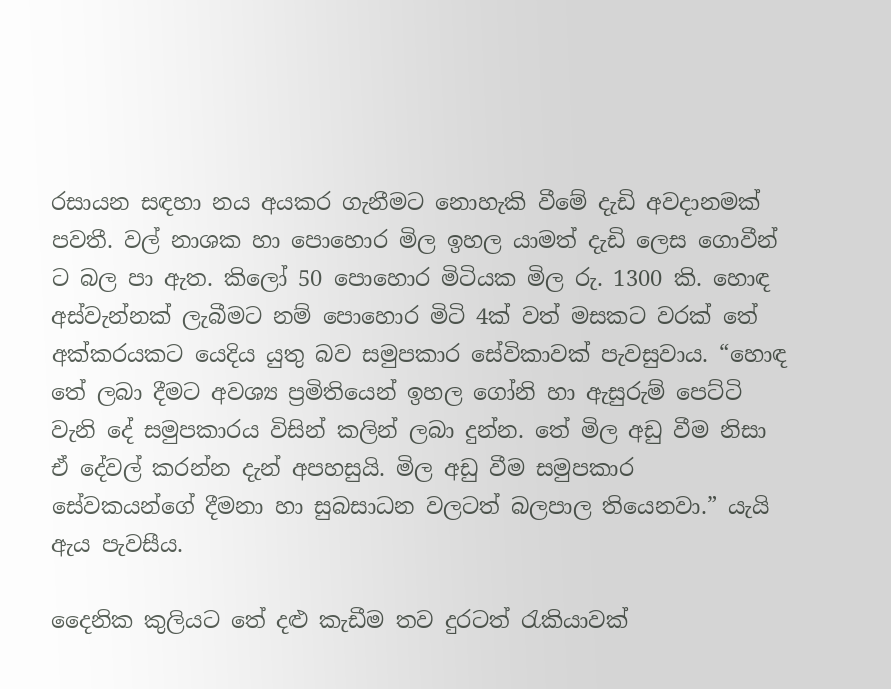රසායන සඳහා නය අයකර ගැනීමට නොහැකි වීමේ දැඩි අවදානමක් පවතී. වල් නාශක හා පොහොර මිල ඉහල යාමත් දැඩි ලෙස ගොවීන් ට බල පා ඇත. කිලෝ 50 පොහොර මිටියක මිල රු. 1300 කි. හොඳ අස්වැන්නක් ලැබීමට නම් පොහොර මිටි 4ක් වත් මසකට වරක් තේ අක්කරයකට යෙදිය යුතු බව සමුපකාර සේවිකාවක් පැවසුවාය. “හොඳ තේ ලබා දීමට අවශ්‍ය ප්‍රමිතියෙන් ඉහල ගෝනි හා ඇසුරුම් පෙට්ටි වැනි දේ සමුපකාරය විසින් කලින් ලබා දුන්න. තේ මිල අඩු වීම නිසා ඒ දේවල් කරන්න දැන් අපහසුයි. මිල අඩු වීම සමුපකාර සේවකයන්ගේ දීමනා හා සුබසාධන වලටත් බලපාල තියෙනවා.” යැයි ඇය පැවසීය.

දෛනික කුලියට තේ දළු කැඩීම තව දුරටත් රැකියාවක්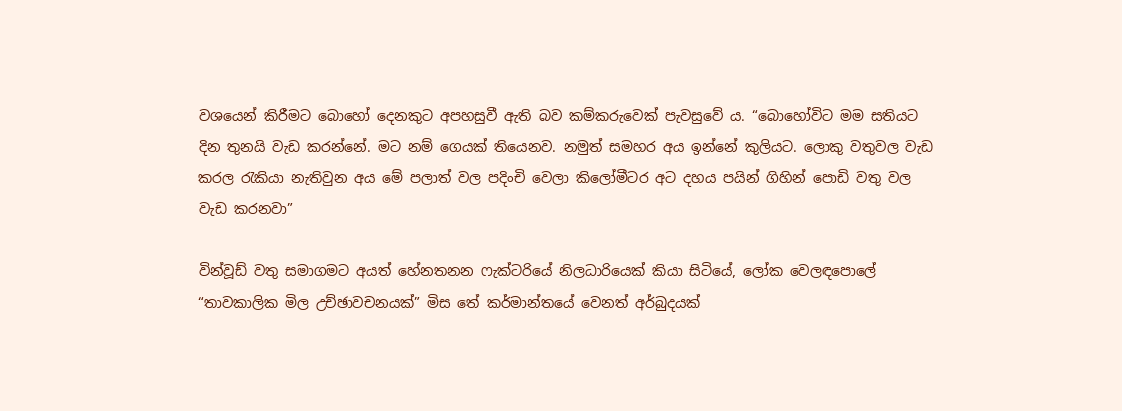වශයෙන් කිරීමට බොහෝ දෙනකුට අපහසුවී ඇති බව කම්කරුවෙක් පැවසුවේ ය. “බොහෝවිට මම සතියට දින තුනයි වැඩ කරන්නේ. මට නම් ගෙයක් තියෙනව. නමුත් සමහර අය ඉන්නේ කුලියට. ලොකු වතුවල වැඩ කරල රැකියා නැතිවුන අය මේ පලාත් වල පදිංචි වෙලා කිලෝමීටර අට දහය පයින් ගිහින් පොඩි වතු වල වැඩ කරනවා”

වින්වූඩ් වතු සමාගමට අයත් හේනතනන ෆැක්ටරියේ නිලධාරියෙක් කියා සිටියේ, ලෝක වෙලඳපොලේ “තාවකාලික මිල උච්ඡාවචනයක්” මිස තේ කර්මාන්තයේ වෙනත් අර්බුදයක්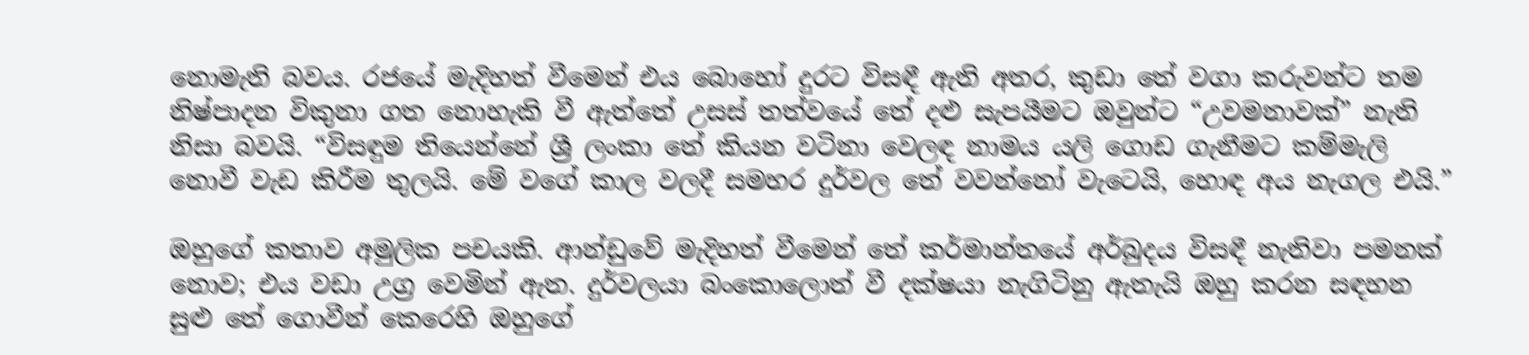නොමැති බවය. රජයේ මැදිහත් වීමෙන් එය බොහෝ දුරට විසඳී ඇති අතර, කුඩා තේ වගා කරුවන්ට තම නිෂ්පාදන විකුනා ගත නොහැකි වී ඇත්තේ උසස් තත්වයේ තේ දළු සැපයීමට ඔවුන්ට “උවමනාවක්” නැති නිසා බවයි. “විසඳුම තියෙන්නේ ශ්‍රී ලංකා තේ කියන වටිනා වෙලඳ නාමය යලි ගොඩ ගැනීමට කම්මැලි නොවී වැඩ කිරීම තුලයි. මේ වගේ කාල වලදී සමහර දුර්වල තේ වවන්නෝ වැටෙයි, හොඳ අය නැගල එයි.”

ඔහුගේ කතාව අමුලික පචයකි. ආන්ඩුවේ මැදිහත් වීමෙන් තේ කර්මාන්තයේ අර්බුදය විසඳී නැතිවා පමනක් නොව; එය වඩා උග්‍ර වෙමින් ඇත. දුර්වලයා බංකොලොත් වී දක්ෂයා නැගිටිනු ඇතැයි ඔහු කරන සඳහන සුළු තේ ගොවීන් කෙරෙහි ඔහුගේ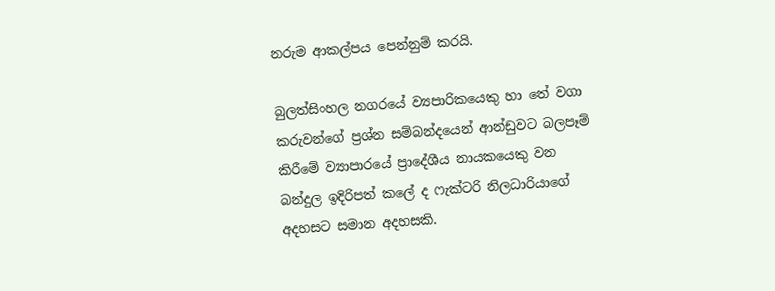නරුම ආකල්පය පෙන්නුම් කරයි.

බුලත්සිංහල නගරයේ ව්‍යපාරිකයෙකු හා තේ වගා කරුවන්ගේ ප්‍රශ්න සම්බන්දයෙන් ආන්ඩුවට බලපෑම් කිරීමේ ව්‍යාපාරයේ ප්‍රාදේශීය නායකයෙකු වන බන්දුල ඉදිරිපත් කලේ ද ෆැක්ටරි නිලධාරියාගේ අදහසට සමාන අදහසකි.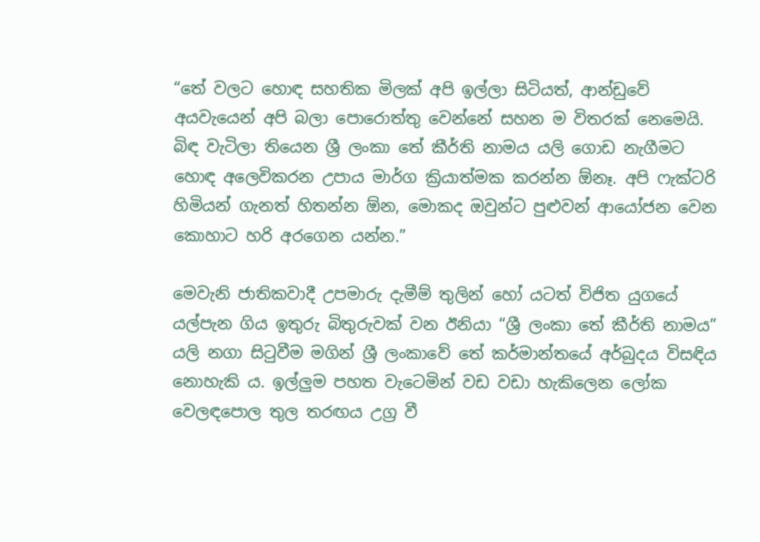“තේ වලට හොඳ සහතික මිලක් අපි ඉල්ලා සිටියත්, ආන්ඩුවේ අයවැයෙන් අපි බලා පොරොත්තු වෙන්නේ සහන ම විතරක් නෙමෙයි. බිඳ වැටිලා තියෙන ශ්‍රී ලංකා තේ කීර්ති නාමය යලි ගොඩ නැගීමට හොඳ අලෙවිකරන උපාය මාර්ග ක්‍රියාත්මක කරන්න ඕනෑ. අපි ෆැක්ටරි හිමියන් ගැනත් හිතන්න ඕන, මොකද ඔවුන්ට පුළුවන් ආයෝජන වෙන කොහාට හරි අරගෙන යන්න.”

මෙවැනි ජාතිකවාදී උපමාරු දැමීම් තුලින් හෝ යටත් විජිත යුගයේ යල්පැන ගිය ඉතුරු බිතුරුවක් වන ඊනියා “ශ්‍රී ලංකා තේ කීර්ති නාමය” යලි නගා සිටුවීම මගින් ශ්‍රී ලංකාවේ තේ කර්මාන්තයේ අර්බුදය විසඳිය නොහැකි ය. ඉල්ලුම පහත වැටෙමින් වඩ වඩා හැකිලෙන ලෝක වෙලඳපොල තුල තරඟය උග්‍ර වී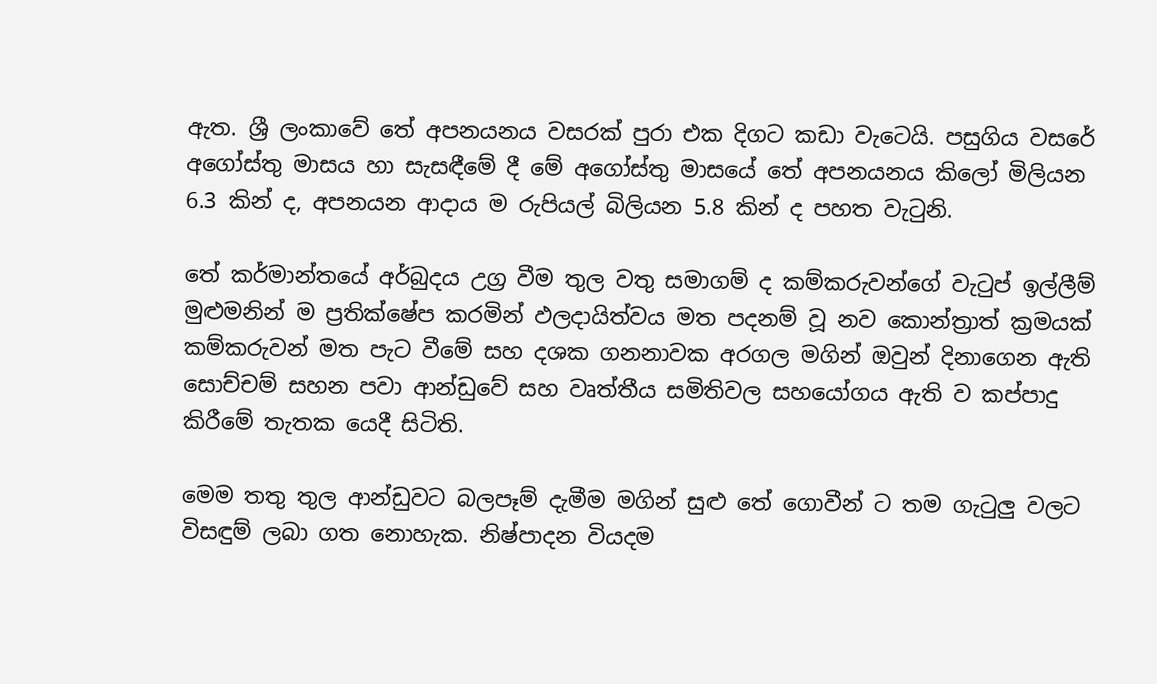ඇත. ශ්‍රී ලංකාවේ තේ අපනයනය වසරක් පුරා එක දිගට කඩා වැටෙයි. පසුගිය වසරේ අගෝස්තු මාසය හා සැසඳීමේ දී මේ අගෝස්තු මාසයේ තේ අපනයනය කිලෝ මිලියන 6.3 කින් ද, අපනයන ආදාය ම රුපියල් බිලියන 5.8 කින් ද පහත වැටුනි.

තේ කර්මාන්තයේ අර්බුදය උග්‍ර වීම තුල වතු සමාගම් ද කම්කරුවන්ගේ වැටුප් ඉල්ලීම් මුළුමනින් ම ප්‍රතික්ෂේප කරමින් ඵලදායිත්වය මත පදනම් වූ නව කොන්ත්‍රාත් ක්‍රමයක් කම්කරුවන් මත පැට වීමේ සහ දශක ගනනාවක අරගල මගින් ඔවුන් දිනාගෙන ඇති සොච්චම් සහන පවා ආන්ඩුවේ සහ වෘත්තීය සමිතිවල සහයෝගය ඇති ව කප්පාදු කිරීමේ තැතක යෙදී සිටිති.

මෙම තතු තුල ආන්ඩුවට බලපෑම් දැමීම මගින් සුළු තේ ගොවීන් ට තම ගැටුලු වලට විසඳුම් ලබා ගත නොහැක. නිෂ්පාදන වියදම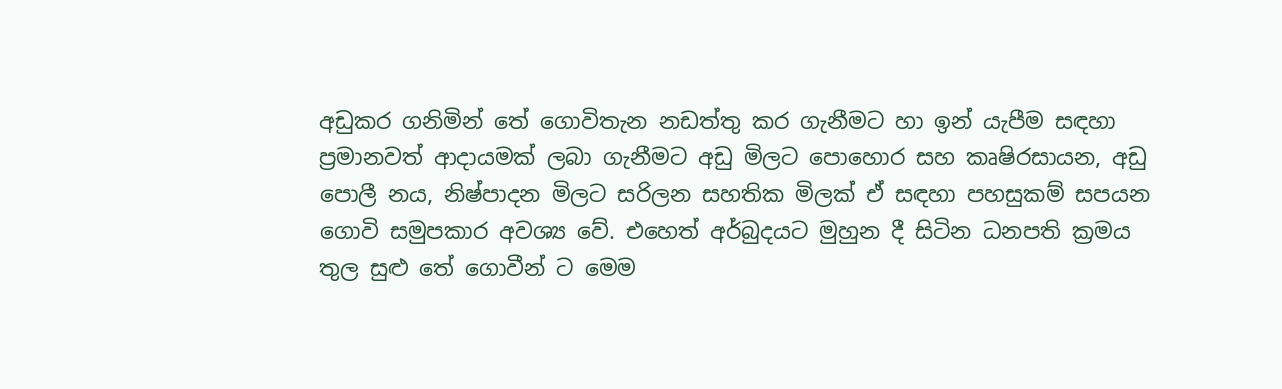අඩුකර ගනිමින් තේ ගොවිතැන නඩත්තු කර ගැනීමට හා ඉන් යැපීම සඳහා ප්‍රමානවත් ආදායමක් ලබා ගැනීමට අඩු මිලට පොහොර සහ කෘෂිරසායන, අඩු පොලී නය, නිෂ්පාදන මිලට සරිලන සහතික මිලක් ඒ සඳහා පහසුකම් සපයන ගොවි සමුපකාර අවශ්‍ය වේ. එහෙත් අර්බුදයට මුහුන දී සිටින ධනපති ක්‍රමය තුල සුළු තේ ගොවීන් ට මෙම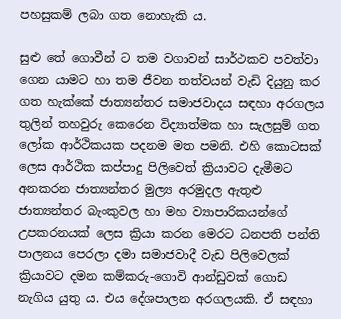පහසුකම් ලබා ගත නොහැකි ය.

සුළු තේ ගොවීන් ට තම වගාවන් සාර්ථකව පවත්වා ගෙන යාමට හා තම ජීවන තත්වයන් වැඩි දියුනු කර ගත හැක්කේ ජාත්‍යන්තර සමාජවාදය සඳහා අරගලය තුලින් තහවුරු කෙරෙන විද්‍යාත්මක හා සැලසුම් ගත ලෝක ආර්ථිකයක පදනම මත පමනි. එහි කොටසක් ලෙස ආර්ථික කප්පාදු පිලිවෙත් ක්‍රියාවට දැමීමට අනකරන ජාත්‍යන්තර මුල්‍ය අරමුදල ඇතුළු ජාත්‍යන්තර බැංකුවල හා මහ ව්‍යාපාරිකයන්ගේ උපකරනයක් ලෙස ක්‍රියා කරන මෙරට ධනපති පන්ති පාලනය පෙරලා දමා සමාජවාදී වැඩ පිලිවෙලක් ක්‍රියාවට දමන කම්කරු-ගොවි ආන්ඩුවක් ගොඩ නැගිය යුතු ය. එය දේශපාලන අරගලයකි. ඒ සඳහා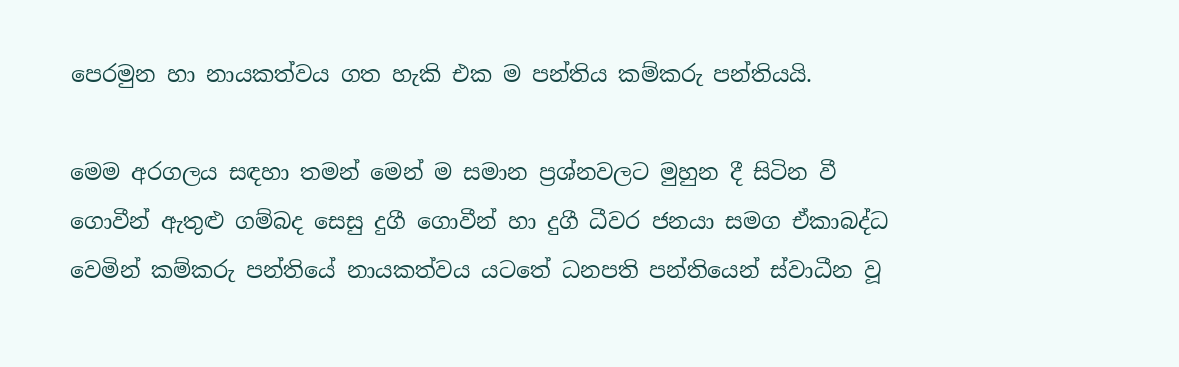පෙරමුන හා නායකත්වය ගත හැකි එක ම පන්තිය කම්කරු පන්තියයි.

මෙම අරගලය සඳහා තමන් මෙන් ම සමාන ප්‍රශ්නවලට මුහුන දී සිටින වී ගොවීන් ඇතුළු ගම්බද සෙසු දුගී ගොවීන් හා දුගී ධීවර ජනයා සමග ඒකාබද්ධ වෙමින් කම්කරු පන්තියේ නායකත්වය යටතේ ධනපති පන්තියෙන් ස්වාධීන වූ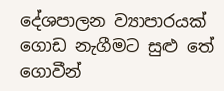දේශපාලන ව්‍යාපාරයක් ගොඩ නැගීමට සුළු තේ ගොවීන්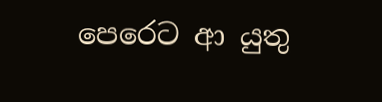පෙරෙට ආ යුතු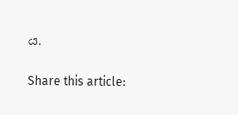ය.

Share this article: